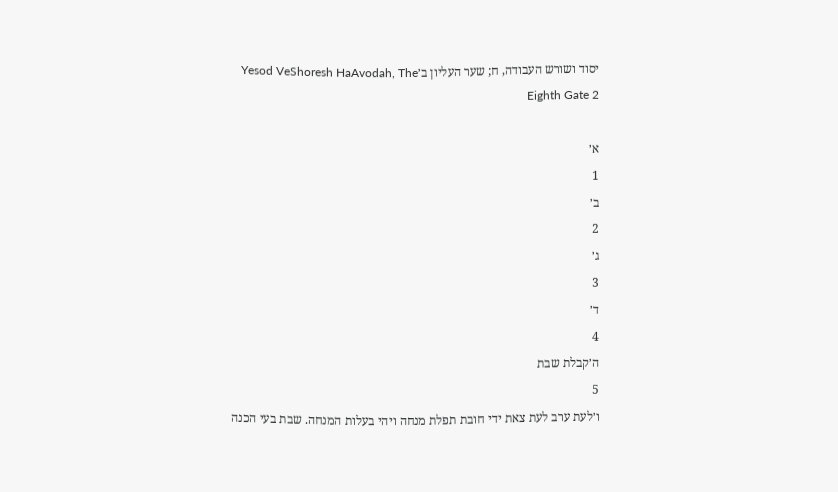יסוד ושורש העבודה, ח; שער העליון ב׳Yesod VeShoresh HaAvodah, The Eighth Gate 2

א׳
1
ב׳
2
ג׳
3
ד׳
4
ה׳קבלת שבת
5
ו׳לעת ערב לעת צאת ידי חובת תפלת מנחה ויהי בעלות המנחה. שבת בעי הכנה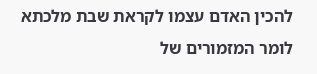להכין האדם עצמו לקראת שבת מלכתא לומר המזמורים של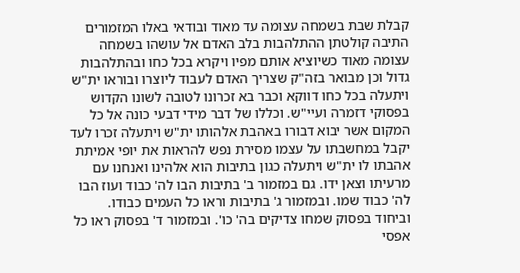קבלת שבת בשמחה עצומה עד מאוד ובודאי באלו המזמורים התיבה קולטתן ההתלהבות בלב האדם אל עושהו בשמחה עצומה מאוד כשיוציא אותם מפיו ויקרא בכל כחו ובהתלהבות גדול וכן מבואר בזה"ק שצריך האדם לעבוד ליוצרו ובוראו ית"ש ויתעלה בכל כחו דווקא וכבר בא זכרונו לטובה לשונו הקדוש בפסוקי דזמרה ועיי"ש. וכללו של דבר מידי דבעי כונה אל כל המקום אשר יבוא דבורו באהבת אלהותו ית"ש ויתעלה זכרו לעד יקבל במחשבתו על עצמו מסירת נפש להראות את יופי אמיתת אהבתו לו ית"ש ויתעלה כגון בתיבות הוא אלהינו ואנחנו עם מרעיתו וצאן ידו. גם במזמור ב' בתיבות הבו לה' כבוד ועוז הבו לה' כבוד שמו. ובמזמור ג' בתיבות וראו כל העמים כבודו. וביחוד בפסוק שמחו צדיקים בה' כו'. ובמזמור ד' בפסוק ראו כל אפסי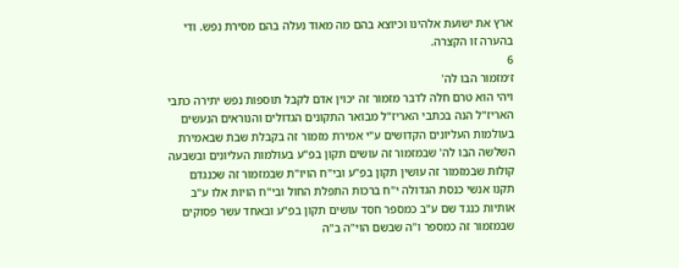ארץ את ישועת אלהינו וכיוצא בהם מה מאוד נעלה בהם מסירת נפש. ודי בהערה זו הקצרה.
6
ז׳מזמור הבו לה'
ויהי הוא טרם חלה לדבר מזמור זה יכוין אדם לקבל תוספות נפש יתירה כתבי האריז"ל הנה בכתבי האריז"ל מבואר התקונים הגדולים והנוראים הנעשים בעולמות העליונים הקדושים ע"י אמירת מזמור זה בקבלת שבת שבאמירת השלשה הבו לה' שבמזמור זה עושים תקון בפ"ע בעולמות העליונים ובשבעה קולות שבמזמור זה עושין תקון בפ"ע ובי"ח הויו"ת שבמזמור זה שכנגדם תקנו אנשי כנסת הגדולה י"ח ברכות התפלת החול ובי"ח הויות אלו ע"ב אותיות כנגד שם ע"ב כמספר חסד עושים תקון בפ"ע ובאחד עשר פסוקים שבמזמור זה כמספר ו"ה שבשם הוי"ה ב"ה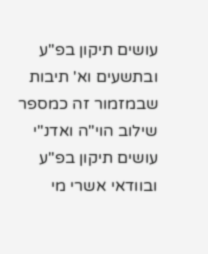עושים תיקון בפ"ע ובתשעים וא' תיבות שבמזמור זה כמספר שילוב הוי"ה ואדנ"י עושים תיקון בפ"ע ובוודאי אשרי מי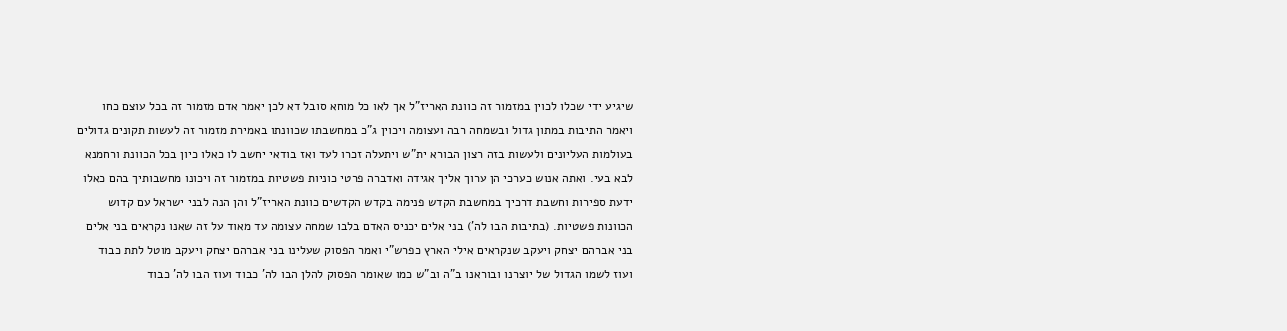שיגיע ידי שכלו לכוין במזמור זה כוונת האריז"ל אך לאו כל מוחא סובל דא לכן יאמר אדם מזמור זה בכל עוצם כחו ויאמר התיבות במתון גדול ובשמחה רבה ועצומה ויכוין ג"כ במחשבתו שכוונתו באמירת מזמור זה לעשות תקונים גדולים בעולמות העליונים ולעשות בזה רצון הבורא ית"ש ויתעלה זכרו לעד ואז בודאי יחשב לו כאלו כיון בכל הכוונת ורחמנא לבא בעי. ואתה אנוש כערכי הן ערוך אליך אגידה ואדברה פרטי כוניות פשטיות במזמור זה ויכונו מחשבותיך בהם כאלו ידעת ספירות וחשבת דרכיך במחשבת הקדש פנימה בקדש הקדשים כוונת האריז"ל והן הנה לבני ישראל עם קדוש הכוונות פשטיות. (בתיבות הבו לה') בני אלים יכניס האדם בלבו שמחה עצומה עד מאוד על זה שאנו נקראים בני אלים בני אברהם יצחק ויעקב שנקראים אילי הארץ כפרש"י ואמר הפסוק שעלינו בני אברהם יצחק ויעקב מוטל לתת כבוד ועוז לשמו הגדול של יוצרנו ובוראנו ב"ה וב"ש כמו שאומר הפסוק להלן הבו לה' כבוד ועוז הבו לה' כבוד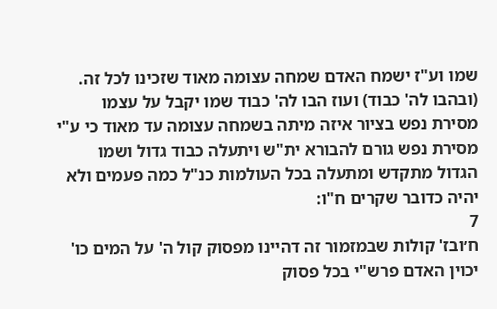שמו וע"ז ישמח האדם שמחה עצומה מאוד שזכינו לכל זה. (ובהבו לה' כבוד) ועוז הבו לה' כבוד שמו יקבל על עצמו מסירת נפש בציור איזה מיתה בשמחה עצומה עד מאוד כי ע"י מסירת נפש גורם להבורא ית"ש ויתעלה כבוד גדול ושמו הגדול מתקדש ומתעלה בכל העולמות כנ"ל כמה פעמים ולא יהיה כדובר שקרים ח"ו:
7
ח׳ובז' קולות שבמזמור זה דהיינו מפסוק קול ה' על המים כו' יכוין האדם פרש"י בכל פסוק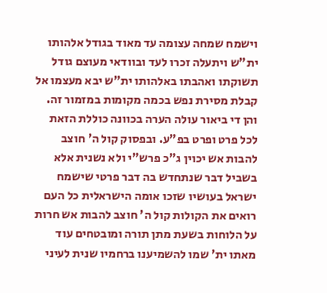וישמח שמחה עצומה עד מאוד בגודל אלהותו ית"ש ויתעלה זכרו לעד ובוודאי מעוצם גודל תשוקתו ואהבתו באלהותו ית"ש יבא מעצמו אל קבלת מסירת נפש בכמה מקומות במזמור זה. והן די ביאור עולה הערה בכוונה כוללת הזאת לכל פרט ופרט בפ"ע. ובפסוק קול ה' חוצב להבות אש יכוין ג"כ פרש"י ולא נשנית אלא בשביל דבר שנתחדש בה דבר פרטי שישמח ישראל בעושיו שזכו אומה הישראלית כל העם רואים את הקולות קול ה' חוצב להבות אש חרות על הלוחות בשעת מתן תורה ומובטחים עוד מאתו ית' שמו להשמיענו ברחמיו שנית לעיני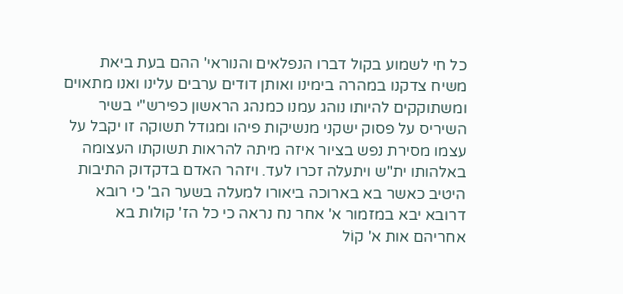כל חי לשמוע בקול דברו הנפלאים והנוראי' ההם בעת ביאת משיח צדקנו במהרה בימינו ואותן דודים ערבים עלינו ואנו מתאוים ומשתוקקים להיותו נוהג עמנו כמנהג הראשון כפירש"י בשיר השיריס על פסוק ישקני מנשיקות פיהו ומגודל תשוקה זו יקבל על עצמו מסירת נפש בציור איזה מיתה להראות תשוקתו העצומה באלהותו ית"ש ויתעלה זכרו לעד. ויזהר האדם בדקדוק התיבות היטיב כאשר בא בארוכה ביאורו למעלה בשער הב' כי רובא דרובא יבא במזמור א' אחר נח נראה כי כל הז' קולות בא אחריהם אות א' קוֹל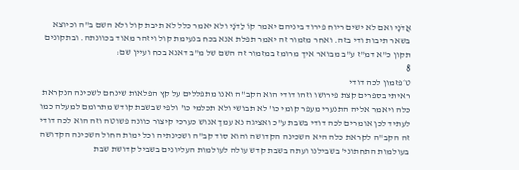אֲדֹנָי ואם לא ישים ריוח פירוד ביניהם יאמר קוֹ לַדֹנָי ולא יאמר כלל לא תיבת קול ולא השם ב"ה וכיוצא בשאר תיבות ודי בזה. ואחר מזמור זה יאמר תפלת אנא בכח בנעימת קול ויזהר מאוד בכוונתה. ובתקונים תקון כ"א דמ"ז ע"ב מבואר איך מרומז במזמור זה השם של מ"ב דאנא בכח ועיין שם:
8
ט׳פזמון לכה דודי
ראיתי בספרים קצת פירושו וזהו דודי הוא הקב"ה ואנו מתפללים על קץ הפלאות שינחם לשכינה הנקראת כלה ויאמר אליה התנערי מעפר קומי כו' לא תבושי ולא תכלמי כו' ולפי שבשבת קודש מתרומם למעלה כמו לעתיד לכן אומרים לכה דודי בשבת ע"כ ואציגה נא עמך אנוש כערכי קיצור כוונה פשוטה וזה הוא לכה דודי זה הקב"ה לקראת כלה היא השכינה הקדושה והוא סוד קב"ה ושכינתיה וכל ימות החול השכינה הקדושה בעולמות התחתוני' בשבילנו ועתה בשבת קדש עולה לעולמות העליונים בשביל קדושת שבת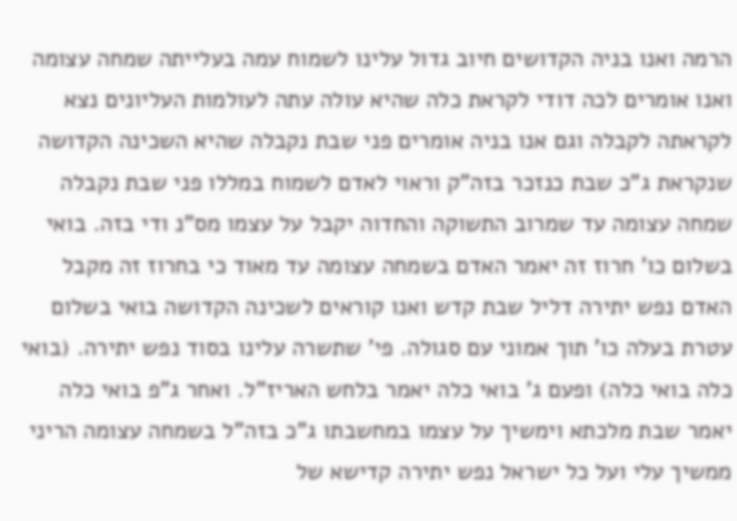הרמה ואנו בניה הקדושים חיוב גדול עלינו לשמוח עמה בעלייתה שמחה עצומה ואנו אומרים לכה דודי לקראת כלה שהיא עולה עתה לעולמות העליונים נצא לקראתה לקבלה וגם אנו בניה אומרים פני שבת נקבלה שהיא השכינה הקדושה שנקראת ג"כ שבת כנזכר בזה"ק וראוי לאדם לשמוח במללו פני שבת נקבלה שמחה עצומה עד שמרוב התשוקה והחדוה יקבל על עצמו מס"נ ודי בזה. בואי בשלום כו' חרוז זה יאמר האדם בשמחה עצומה עד מאוד כי בחרוז זה מקבל האדם נפש יתירה דליל שבת קדש ואנו קוראים לשכינה הקדושה בואי בשלום עטרת בעלה כו' תוך אמוני עם סגולה. פי' שתשרה עלינו בסוד נפש יתירה. (בואי כלה בואי כלה) ופעם ג' בואי כלה יאמר בלחש האריז"ל. ואחר ג"פ בואי כלה יאמר שבת מלכתא וימשיך על עצמו במחשבתו ג"כ בזה"ל בשמחה עצומה הריני ממשיך עלי ועל כל ישראל נפש יתירה קדישא של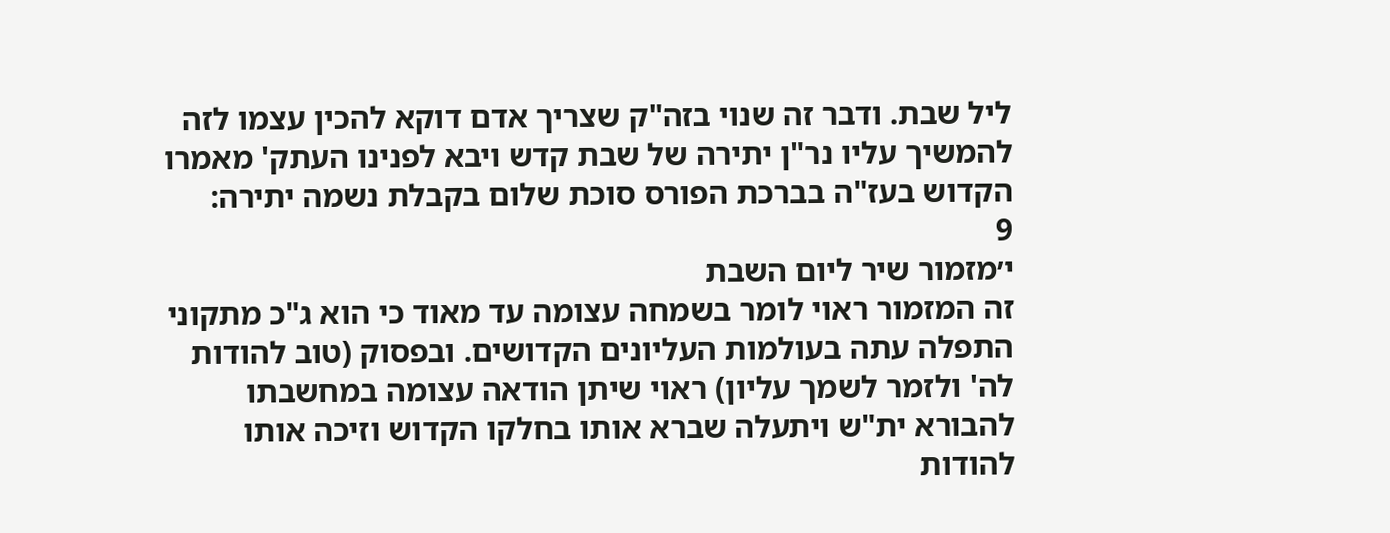ליל שבת. ודבר זה שנוי בזה"ק שצריך אדם דוקא להכין עצמו לזה להמשיך עליו נר"ן יתירה של שבת קדש ויבא לפנינו העתק' מאמרו הקדוש בעז"ה בברכת הפורס סוכת שלום בקבלת נשמה יתירה:
9
י׳מזמור שיר ליום השבת
זה המזמור ראוי לומר בשמחה עצומה עד מאוד כי הוא ג"כ מתקוני התפלה עתה בעולמות העליונים הקדושים. ובפסוק (טוב להודות לה' ולזמר לשמך עליון) ראוי שיתן הודאה עצומה במחשבתו להבורא ית"ש ויתעלה שברא אותו בחלקו הקדוש וזיכה אותו להודות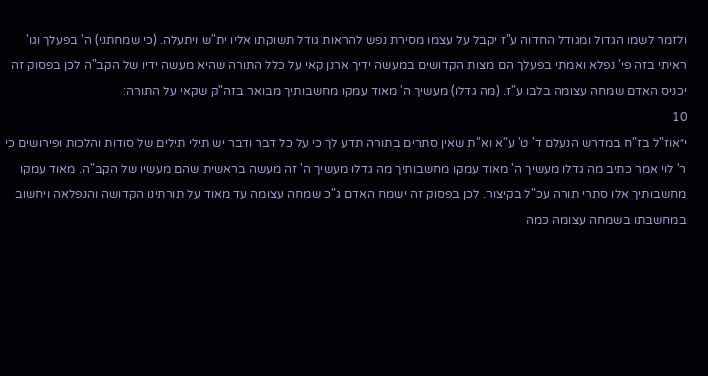ולזמר לשמו הגדול ומגודל החדוה ע"ז יקבל על עצמו מסירת נפש להראות גודל תשוקתו אליו ית"ש ויתעלה. (כי שמחתני) ה' בפעלך וגו' ראיתי בזה פי' נפלא ואמתי בפעלך הם מצות הקדושים במעשה ידיך ארנן קאי על כלל התורה שהיא מעשה ידיו של הקב"ה לכן בפסוק זה יכניס האדם שמחה עצומה בלבו ע"ז. (מה גדלו) מעשיך ה' מאוד עמקו מחשבותיך מבואר בזה"ק שקאי על התורה:
10
י״אוז"ל בז"ח במדרש הנעלם ד' ט' ע"א וא"ת שאין סתרים בתורה תדע לך כי על כל דבר ודבר יש תילי תילים של סודות והלכות ופירושים כי ר' לוי אמר כתיב מה גדלו מעשיך ה' מאוד עמקו מחשבותיך מה גדלו מעשיך ה' זה מעשה בראשית שהם מעשיו של הקב"ה. מאוד עמקו מחשבותיך אלו סתרי תורה עכ"ל בקיצור. לכן בפסוק זה ישמח האדם ג"כ שמחה עצומה עד מאוד על תורתינו הקדושה והנפלאה ויחשוב במחשבתו בשמחה עצומה כמה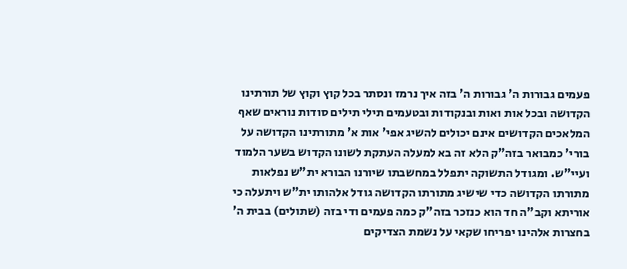פעמים גבורות ה' גבורות ה' בזה איך נרמז ונסתר בכל קוץ וקוץ של תורתינו הקדושה ובכל אות ואות ובנקודות ובטעמים תילי תילים סודות נוראים שאף המלאכים הקדושים אינם יכולים להשיג אפי' אות א' מתורתינו הקדושה על בורי' כמבואר בזה"ק הלא זה בא למעלה העתקת לשונו הקדוש בשער הלמוד ועיי"ש. ומגודל התשוקה יתפלל במחשבתו שיורנו הבורא ית"ש נפלאות מתורתו הקדושה כדי שישיג מתורתו הקדושה גודל אלהותו ית"ש ויתעלה כי אוריתא וקב"ה חד הוא כנזכר בזה"ק כמה פעמים ודי בזה (שתולים) בבית ה' בחצרות אלהינו יפריחו שקאי על נשמת הצדיקים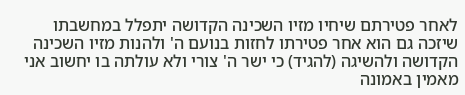לאחר פטירתם שיחיו מזיו השכינה הקדושה יתפלל במחשבתו שיזכה גם הוא אחר פטירתו לחזות בנועם ה' ולהנות מזיו השכינה הקדושה ולהשיגה (להגיד) כי ישר ה' צורי ולא עולתה בו יחשוב אני מאמין באמונה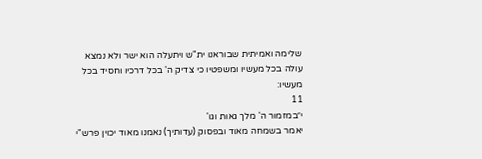שלימה ואמיתית שבוראנו ית"ש ויתעלה הוא ישר ולא נמצא עולה בכל מעשיו ומשפטיו כי צדיק ה' בכל דרכיו וחסיד בכל מעשיו:
11
י״במזמור ה' מלך גאות וגו'
יאמר בשמחה מאוד ובפסוק (עדותיך) נאמנו מאוד יכוין פרש"י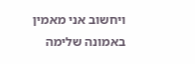ויחשוב אני מאמין באמונה שלימה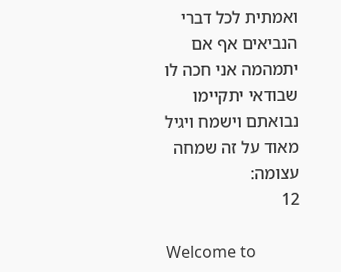ואמתית לכל דברי הנביאים אף אם יתמהמה אני חכה לו שבודאי יתקיימו נבואתם וישמח ויגיל מאוד על זה שמחה עצומה:
12

Welcome to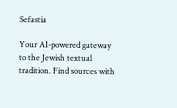Sefastia

Your AI-powered gateway to the Jewish textual tradition. Find sources with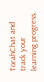TorahChat and track your learning progress.